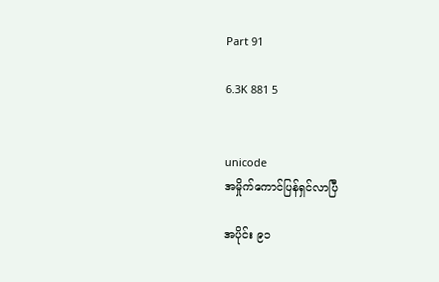Part 91

6.3K 881 5


unicode
အမှိုက်ကောင်ပြန်ရှင်လာပြီ

အပိုင်း ၉၁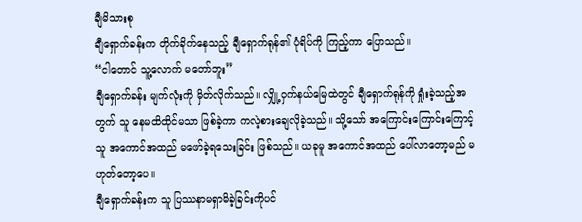ချီမိသားစု
ချီရှောက်ခန်းက တိုက်ခိုက်နေသည့် ချီရှောက်ရုန်၏ ပုံရိပ်ကို ကြည့်ကာ ပြောသည်။
“ငါတောင် သူ့လောက် မတော်ဘူး”
ချီရှောက်ခန်း မျက်လုံးကို မှိတ်လိုက်သည်။ လျှို့ဝှက်နယ်မြေထဲတွင် ချီရှောက်ရုန်ကို ရှုံးခဲ့သည့်အတွက် သူ နေမထိထိုင်မသာ ဖြစ်ခဲ့ကာ ကလဲ့စားချေလိုခဲ့သည်။ သို့သော် အကြောင်းကြောင်းကြောင့် သူ အကောင်အထည် မဖော်ခဲ့ရသေးခြင်း ဖြစ်သည်။ ယခုမူ အကောင်အထည် ပေါ်လာတော့မည် မဟုတ်တော့ပေ။
ချီရှောက်ခန်းက သူ ပြဿနာမရှာမိခဲ့ခြင်းကိုပင်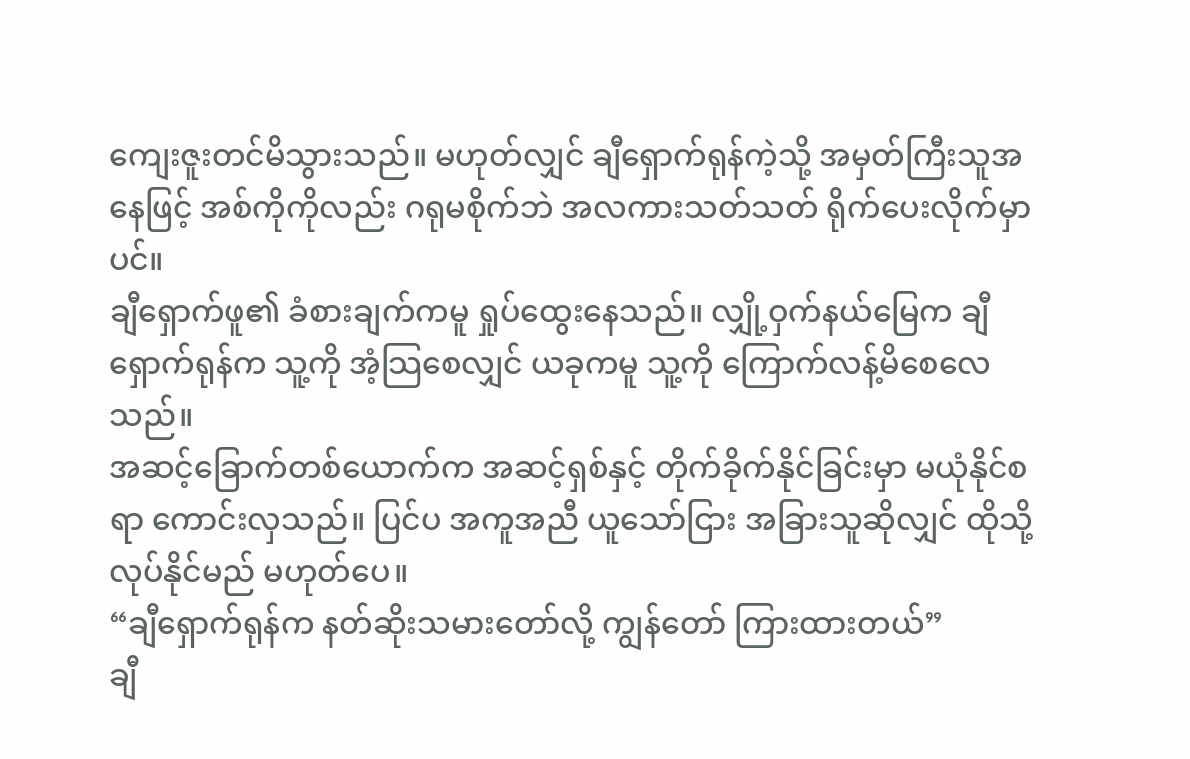ကျေးဇူးတင်မိသွားသည်။ မဟုတ်လျှင် ချီရှောက်ရုန်ကဲ့သို့ အမှတ်ကြီးသူအနေဖြင့် အစ်ကိုကိုလည်း ဂရုမစိုက်ဘဲ အလကားသတ်သတ် ရိုက်ပေးလိုက်မှာပင်။
ချီရှောက်ဖူ၏ ခံစားချက်ကမူ ရှုပ်ထွေးနေသည်။ လျှို့ဝှက်နယ်မြေက ချီရှောက်ရုန်က သူ့ကို အံ့သြစေလျှင် ယခုကမူ သူ့ကို ကြောက်လန့်မိစေလေသည်။
အဆင့်ခြောက်တစ်ယောက်က အဆင့်ရှစ်နှင့် တိုက်ခိုက်နိုင်ခြင်းမှာ မယုံနိုင်စရာ ကောင်းလှသည်။ ပြင်ပ အကူအညီ ယူသော်ငြား အခြားသူဆိုလျှင် ထိုသို့လုပ်နိုင်မည် မဟုတ်ပေ။
“ချီရှောက်ရုန်က နတ်ဆိုးသမားတော်လို့ ကျွန်တော် ကြားထားတယ်”
ချီ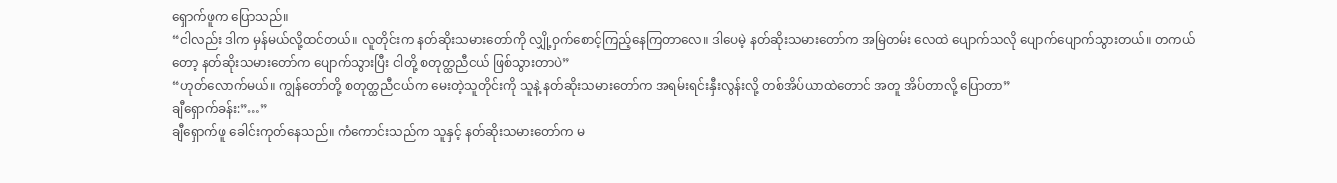ရှောက်ဖူက ပြောသည်။
“ငါလည်း ဒါက မှန်မယ်လို့ထင်တယ်။ လူတိုင်းက နတ်ဆိုးသမားတော်ကို လျှို့ဝှက်စောင့်ကြည့်နေကြတာလေ။ ဒါပေမဲ့ နတ်ဆိုးသမားတော်က အမြဲတမ်း လေထဲ ပျောက်သလို ပျောက်ပျောက်သွားတယ်။ တကယ်တော့ နတ်ဆိုးသမားတော်က ပျောက်သွားပြီး ငါတို့ စတုတ္ထညီငယ် ဖြစ်သွားတာပဲ”
“ဟုတ်လောက်မယ်။ ကျွန်တော်တို့ စတုတ္ထညီငယ်က မေးတဲ့သူတိုင်းကို သူနဲ့ နတ်ဆိုးသမားတော်က အရမ်းရင်းနှီးလွန်းလို့ တစ်အိပ်ယာထဲတောင် အတူ အိပ်တာလို့ ပြောတာ”
ချီရှောက်ခန်း:”…”
ချီရှောက်ဖူ ခေါင်းကုတ်နေသည်။ ကံကောင်းသည်က သူနှင့် နတ်ဆိုးသမားတော်က မ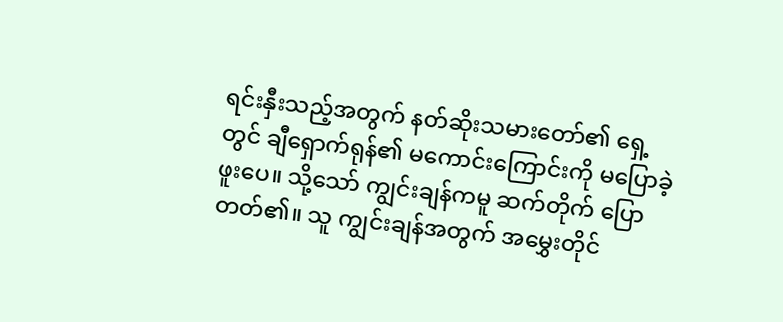ရင်းနှီးသည့်အတွက် နတ်ဆိုးသမားတော်၏ ရှေ့တွင် ချီရှောက်ရုန်၏ မကောင်းကြောင်းကို မပြောခဲ့ဖူးပေ။ သို့သော် ကျွင်းချန်ကမူ ဆက်တိုက် ပြောတတ်၏။ သူ ကျွင်းချန်အတွက် အမွှေးတိုင်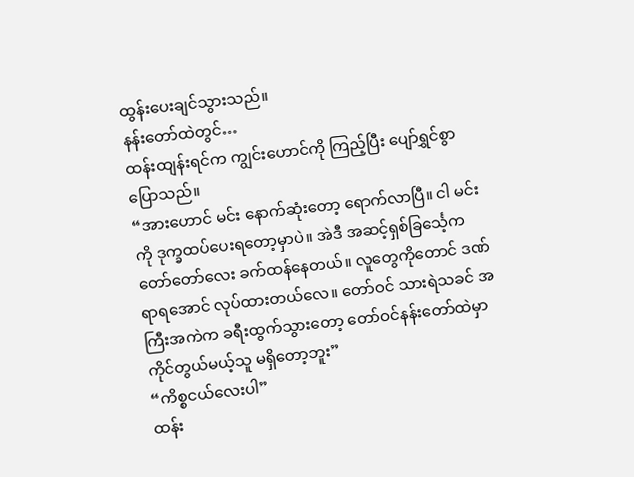ထွန်းပေးချင်သွားသည်။
နန်းတော်ထဲတွင်…
ထန်းထျန်းရင်က ကျွင်းဟောင်ကို ကြည့်ပြီး ပျော်ရွှင်စွာ ပြောသည်။
“အားဟောင် မင်း နောက်ဆုံးတော့ ရောက်လာပြီ။ ငါ မင်းကို ဒုက္ခထပ်ပေးရတော့မှာပဲ။ အဲဒီ အဆင့်ရှစ်ခြင်္သေ့က တော်တော်လေး ခက်ထန်နေတယ်။ လူတွေကိုတောင် ဒဏ်ရာရအောင် လုပ်ထားတယ်လေ။ တော်ဝင် သားရဲသခင် အကြီးအကဲက ခရီးထွက်သွားတော့ တော်ဝင်နန်းတော်ထဲမှာ ကိုင်တွယ်မယ့်သူ မရှိတော့ဘူး”
“ကိစ္စငယ်လေးပါ”
ထန်း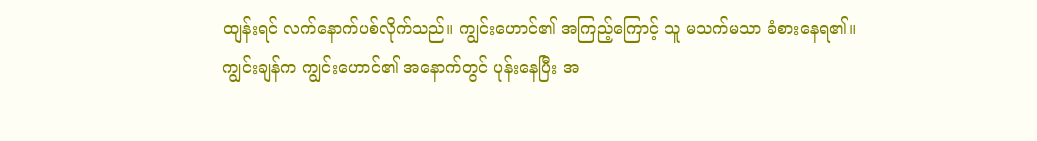ထျန်းရင် လက်နောက်ပစ်လိုက်သည်။ ကျွင်းဟောင်၏ အကြည့်ကြောင့် သူ မသက်မသာ ခံစားနေရ၏။
ကျွင်းချန်က ကျွင်းဟောင်၏ အနောက်တွင် ပုန်းနေပြီး အ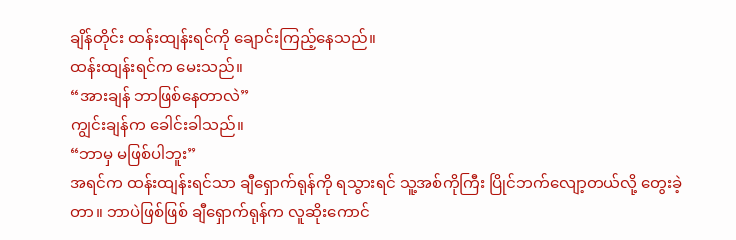ချိန်တိုင်း ထန်းထျန်းရင်ကို ချောင်းကြည့်နေသည်။
ထန်းထျန်းရင်က မေးသည်။
“အားချန် ဘာဖြစ်နေတာလဲ”
ကျွင်းချန်က ခေါင်းခါသည်။
“ဘာမှ မဖြစ်ပါဘူး”
အရင်က ထန်းထျန်းရင်သာ ချီရှောက်ရုန်ကို ရသွားရင် သူ့အစ်ကိုကြီး ပြိုင်ဘက်လျော့တယ်လို့ တွေးခဲ့တာ။ ဘာပဲဖြစ်ဖြစ် ချီရှောက်ရုန်က လူဆိုးကောင်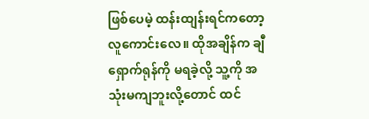ဖြစ်ပေမဲ့ ထန်းထျန်းရင်ကတော့ လူကောင်းလေ။ ထိုအချိန်က ချီရှောက်ရုန်ကို မရခဲ့လို့ သူ့ကို အသုံးမကျဘူးလို့တောင် ထင်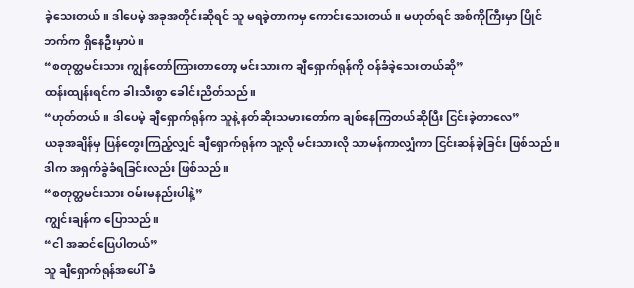ခဲ့သေးတယ်။ ဒါပေမဲ့ အခုအတိုင်းဆိုရင် သူ မရခဲ့တာကမှ ကောင်းသေးတယ်။ မဟုတ်ရင် အစ်ကိုကြီးမှာ ပြိုင်ဘက်က ရှိနေဦးမှာပဲ။
“စတုတ္ထမင်းသား ကျွန်တော်ကြားတာတော့ မင်းသားက ချီရှောက်ရုန်ကို ဝန်ခံခဲ့သေးတယ်ဆို”
ထန်းထျန်းရင်က ခါးသီးစွာ ခေါင်းညိတ်သည်။
“ဟုတ်တယ်။ ဒါပေမဲ့ ချီရှောက်ရုန်က သူနဲ့ နတ်ဆိုးသမားတော်က ချစ်နေကြတယ်ဆိုပြီး ငြင်းခဲ့တာလေ”
ယခုအချိန်မှ ပြန်တွေးကြည့်လျှင် ချီရှောက်ရုန်က သူ့လို မင်းသားလို သာမန်ကာလျှံကာ ငြင်းဆန်ခဲ့ခြင်း ဖြစ်သည်။ ဒါက အရှက်ခွဲခံရခြင်းလည်း ဖြစ်သည်။
“စတုတ္ထမင်းသား ဝမ်းမနည်းပါနဲ့”
ကျွင်းချန်က ပြောသည်။
“ငါ အဆင်ပြေပါတယ်”
သူ ချီရှောက်ရုန်အပေါ် ခံ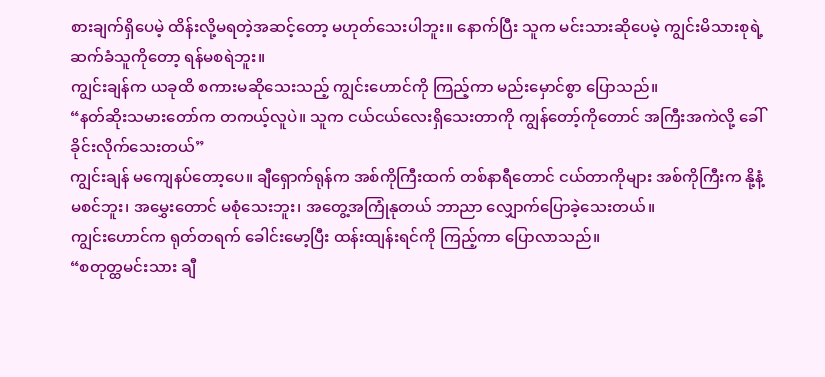စားချက်ရှိပေမဲ့ ထိန်းလို့မရတဲ့အဆင့်တော့ မဟုတ်သေးပါဘူး။ နောက်ပြီး သူက မင်းသားဆိုပေမဲ့ ကျွင်းမိသားစုရဲ့ ဆက်ခံသူကိုတော့ ရန်မစရဲဘူး။
ကျွင်းချန်က ယခုထိ စကားမဆိုသေးသည့် ကျွင်းဟောင်ကို ကြည့်ကာ မည်းမှောင်စွာ ပြောသည်။
“နတ်ဆိုးသမားတော်က တကယ့်လူပဲ။ သူက ငယ်ငယ်လေးရှိသေးတာကို ကျွန်တော့်ကိုတောင် အကြီးအကဲလို့ ခေါ်ခိုင်းလိုက်သေးတယ်”
ကျွင်းချန် မကျေနပ်တော့ပေ။ ချီရှောက်ရုန်က အစ်ကိုကြီးထက် တစ်နာရီတောင် ငယ်တာကိုများ အစ်ကိုကြီးက နို့နံ့မစင်ဘူး၊ အမွှေးတောင် မစုံသေးဘူး၊ အတွေ့အကြုံနုတယ် ဘာညာ လျှောက်ပြောခဲ့သေးတယ်။
ကျွင်းဟောင်က ရုတ်တရက် ခေါင်းမော့ပြီး ထန်းထျန်းရင်ကို ကြည့်ကာ ပြောလာသည်။
“စတုတ္ထမင်းသား ချီ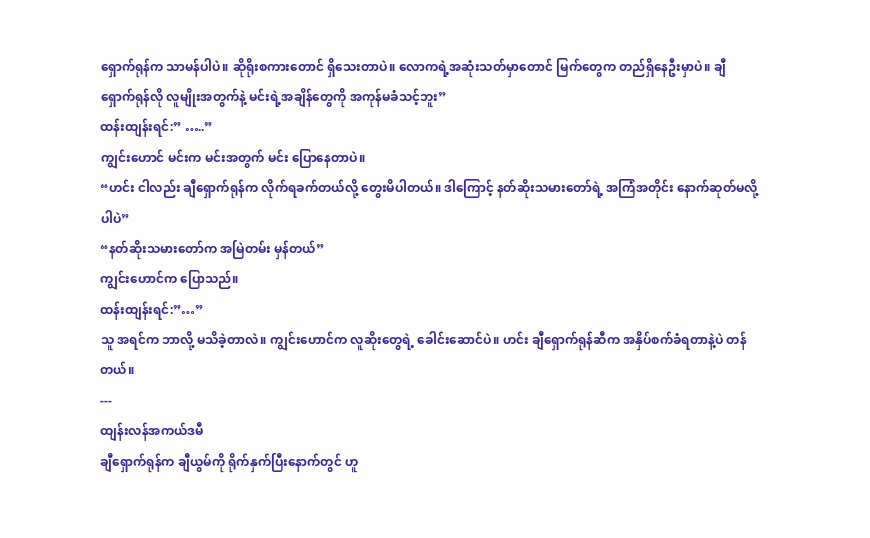ရှောက်ရုန်က သာမန်ပါပဲ။ ဆိုရိုးစကားတောင် ရှိသေးတာပဲ။ လောကရဲ့အဆုံးသတ်မှာတောင် မြက်တွေက တည်ရှိနေဦးမှာပဲ။ ချီရှောက်ရုန်လို လူမျိုးအတွက်နဲ့ မင်းရဲ့အချိန်တွေကို အကုန်မခံသင့်ဘူး”
ထန်းထျန်းရင်:” …..”
ကျွင်းဟောင် မင်းက မင်းအတွက် မင်း ပြောနေတာပဲ။
“ဟင်း ငါလည်း ချီရှောက်ရုန်က လိုက်ရခက်တယ်လို့ တွေးမိပါတယ်။ ဒါကြောင့် နတ်ဆိုးသမားတော်ရဲ့ အကြံအတိုင်း နောက်ဆုတ်မလို့ပါပဲ”
“နတ်ဆိုးသမားတော်က အမြဲတမ်း မှန်တယ်”
ကျွင်းဟောင်က ပြောသည်။
ထန်းထျန်းရင်:”…”
သူ အရင်က ဘာလို့ မသိခဲ့တာလဲ။ ကျွင်းဟောင်က လူဆိုးတွေရဲ့ ခေါင်းဆောင်ပဲ။ ဟင်း ချီရှောက်ရုန်ဆီက အနှိပ်စက်ခံရတာနဲ့ပဲ တန်တယ်။
---
ထျန်းလန်အကယ်ဒမီ
ချီရှောက်ရုန်က ချီယွမ်ကို ရိုက်နှက်ပြီးနောက်တွင် ဟူ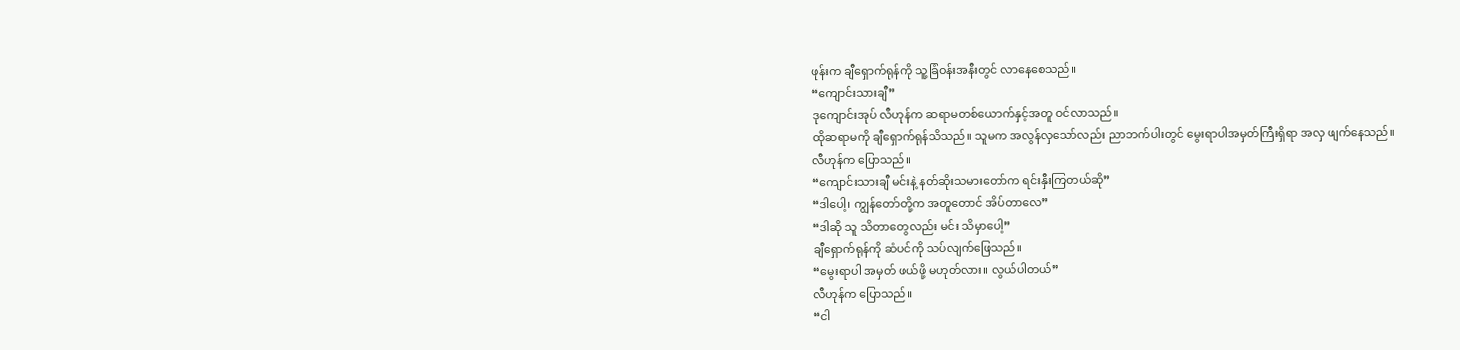ဖုန်းက ချီရှောက်ရုန်ကို သူ့ခြံဝန်းအနီးတွင် လာနေစေသည်။
“ကျောင်းသားချီ”
ဒုကျောင်းအုပ် လီဟုန်က ဆရာမတစ်ယောက်နှင့်အတူ ဝင်လာသည်။
ထိုဆရာမကို ချီရှောက်ရုန်သိသည်။ သူမက အလွန်လှသော်လည်း ညာဘက်ပါးတွင် မွေးရာပါအမှတ်ကြီးရှိရာ အလှ ဖျက်နေသည်။
လီဟုန်က ပြောသည်။
“ကျောင်းသားချီ မင်းနဲ့ နတ်ဆိုးသမားတော်က ရင်းနှီးကြတယ်ဆို”
“ဒါပေါ့၊ ကျွန်တော်တို့က အတူတောင် အိပ်တာလေ”
“ဒါဆို သူ သိတာတွေလည်း မင်း သိမှာပေါ့”
ချီရှောက်ရုန်ကို ဆံပင်ကို သပ်လျက်ဖြေသည်။
“မွေးရာပါ အမှတ် ဖယ်ဖို့ မဟုတ်လား။ လွယ်ပါတယ်”
လီဟုန်က ပြောသည်။
“ငါ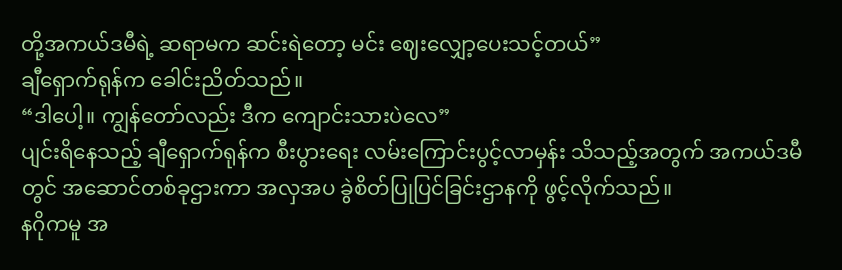တို့အကယ်ဒမီရဲ့ ဆရာမက ဆင်းရဲတော့ မင်း ဈေးလျှော့ပေးသင့်တယ်”
ချီရှောက်ရုန်က ခေါင်းညိတ်သည်။
“ဒါပေါ့။ ကျွန်တော်လည်း ဒီက ကျောင်းသားပဲလေ”
ပျင်းရိနေသည့် ချီရှောက်ရုန်က စီးပွားရေး လမ်းကြောင်းပွင့်လာမှန်း သိသည့်အတွက် အကယ်ဒမီတွင် အဆောင်တစ်ခုဌားကာ အလှအပ ခွဲစိတ်ပြုပြင်ခြင်းဌာနကို ဖွင့်လိုက်သည်။
နဂိုကမူ အ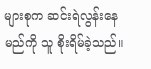များစုက ဆင်းရဲလွန်းနေမည်ကို သူ စိုးရိမ်ခဲ့သည်။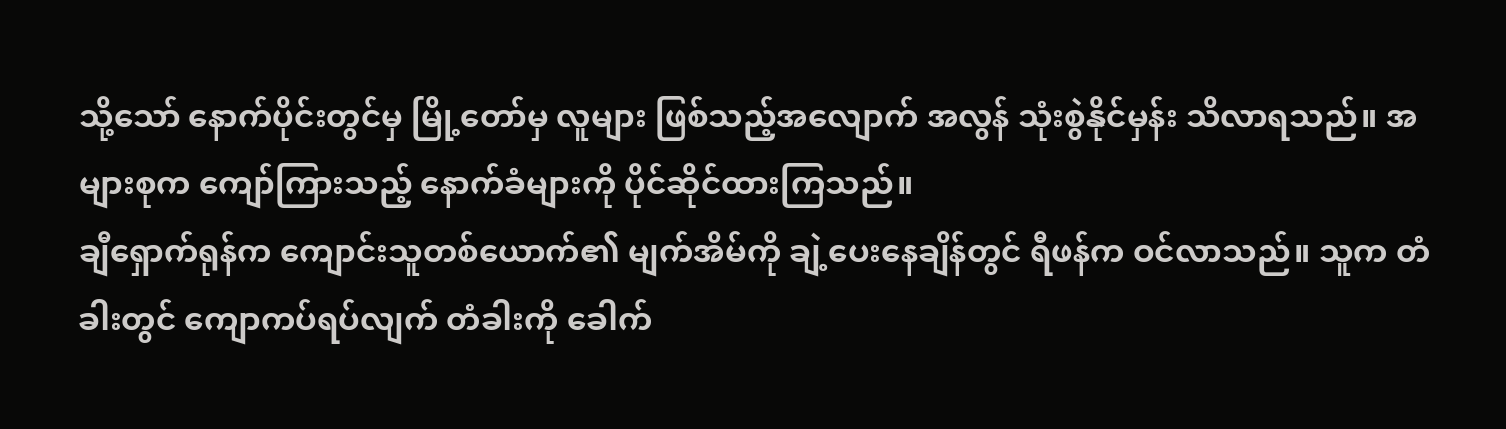သို့သော် နောက်ပိုင်းတွင်မှ မြို့တော်မှ လူများ ဖြစ်သည့်အလျောက် အလွန် သုံးစွဲနိုင်မှန်း သိလာရသည်။ အများစုက ကျော်ကြားသည့် နောက်ခံများကို ပိုင်ဆိုင်ထားကြသည်။
ချီရှောက်ရုန်က ကျောင်းသူတစ်ယောက်၏ မျက်အိမ်ကို ချဲ့ပေးနေချိန်တွင် ရီဖန်က ဝင်လာသည်။ သူက တံခါးတွင် ကျောကပ်ရပ်လျက် တံခါးကို ခေါက်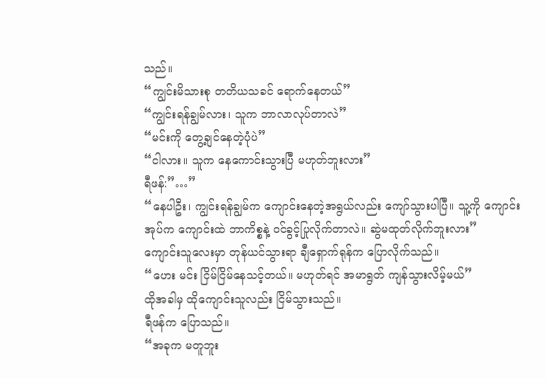သည်။
“ကျွင်းမိသားစု တတိယသခင် ရောက်နေတယ်”
“ကျွင်းရန်ချွမ်လား၊ သူက ဘာလာလုပ်တာလဲ”
“မင်းကို တွေ့ချင်နေတဲ့ပုံပဲ”
“ငါလား။ သူက နေကောင်းသွားပြီ မဟုတ်ဘူးလား”
ရီဖန်:”…”
“နေပါဦး၊ ကျွင်းရန်ချွမ်က ကျောင်းနေတဲ့အရွယ်လည်း ကျော်သွားပါပြီ။ သူ့ကို ကျောင်းအုပ်က ကျောင်းထဲ ဘာကိစ္စနဲ့ ဝင်ခွင့်ပြုလိုက်တာလဲ။ ဆွဲမထုတ်လိုက်ဘူးလား”
ကျောင်းသူလေးမှာ တုန်ယင်သွားရာ ချီရှောက်ရုန်က ပြောလိုက်သည်။
“ဟေး မင်း ငြိမ်ငြိမ်နေသင့်တယ်။ မဟုတ်ရင် အမာရွတ် ကျန်သွားလိမ့်မယ်”
ထိုအခါမှ ထိုကျောင်းသူလည်း ငြိမ်သွားသည်။
ရီဖန်က ပြောသည်။
“အခုက မတူဘူး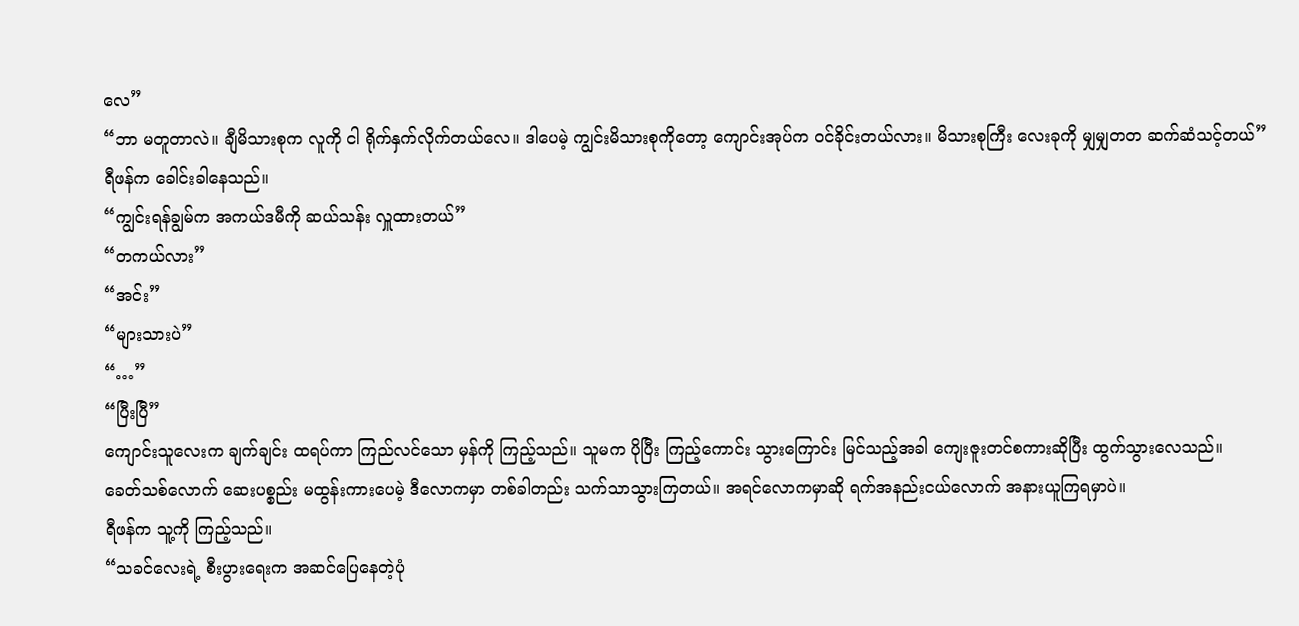လေ”
“ဘာ မတူတာလဲ။ ချီမိသားစုက လူကို ငါ ရိုက်နှက်လိုက်တယ်လေ။ ဒါပေမဲ့ ကျွင်းမိသားစုကိုတော့ ကျောင်းအုပ်က ဝင်ခိုင်းတယ်လား။ မိသားစုကြီး လေးခုကို မျှမျှတတ ဆက်ဆံသင့်တယ်”
ရီဖန်က ခေါင်းခါနေသည်။
“ကျွင်းရန်ချွမ်က အကယ်ဒမီကို ဆယ်သန်း လှူထားတယ်”
“တကယ်လား”
“အင်း”
“များသားပဲ”
“…”
“ပြီးပြီ”
ကျောင်းသူလေးက ချက်ချင်း ထရပ်ကာ ကြည်လင်သော မှန်ကို ကြည့်သည်။ သူမက ပိုပြီး ကြည့်ကောင်း သွားကြောင်း မြင်သည့်အခါ ကျေးဇူးတင်စကားဆိုပြီး ထွက်သွားလေသည်။
ခေတ်သစ်လောက် ဆေးပစ္စည်း မထွန်းကားပေမဲ့ ဒီလောကမှာ တစ်ခါတည်း သက်သာသွားကြတယ်။ အရင်လောကမှာဆို ရက်အနည်းငယ်လောက် အနားယူကြရမှာပဲ။
ရီဖန်က သူ့ကို ကြည့်သည်။
“သခင်လေးရဲ့ စီးပွားရေးက အဆင်ပြေနေတဲ့ပုံ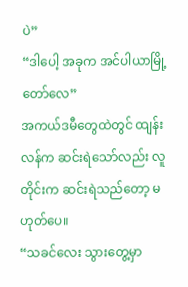ပဲ”
“ဒါပေါ့ အခုက အင်ပါယာမြို့တော်လေ”
အကယ်ဒမီတွေထဲတွင် ထျန်းလန်က ဆင်းရဲသော်လည်း လူတိုင်းက ဆင်းရဲသည်တော့ မဟုတ်ပေ။
“သခင်လေး သွားတွေ့မှာ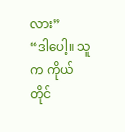လား”
“ဒါပေါ့။ သူက ကိုယ်တိုင်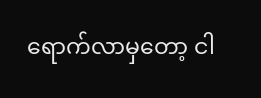ရောက်လာမှတော့ ငါ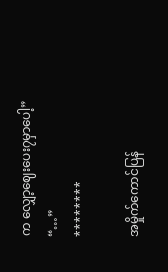က လျှော့ဈေးပေး၇မှာပေါ့”
“…”
********

အမှိုက်ကောင်ပြန်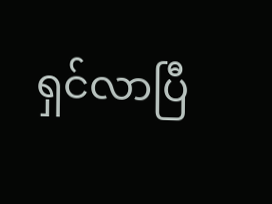ရှင်လာပြီ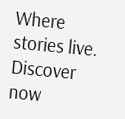Where stories live. Discover now